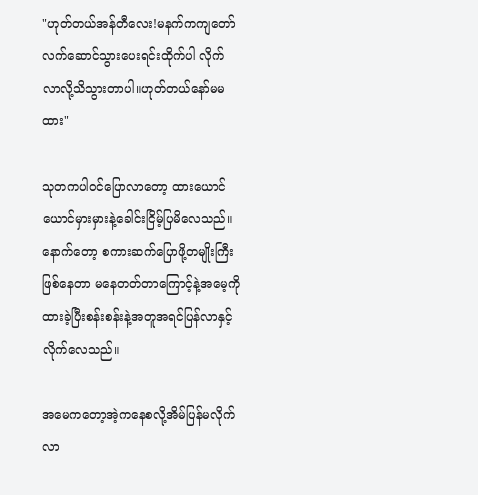"ဟုတ်တယ်အန်တီလေး!မနက်ကကျတော်လက်ဆောင်သွားပေးရင်းထိုက်ပါ လိုက်လာလို့သိသွားတာပါ။ဟုတ်တယ်နော်မမထား"

သုတကပါဝင်ပြောလာတော့ ထားယောင်ယောင်မှားမှားနဲ့ခေါင်းငြိမ့်ပြမိလေသည်။နောက်တော့ စကားဆက်ပြောဖို့တမျိုးကြီးဖြစ်နေတာ မနေတတ်တာကြောင့်နဲ့အမေ့ကိုထားခဲ့ပြီးစန်းစန်းနဲ့အတူအရင်ပြန်လာနှင့်လိုက်လေသည်။

အမေကတော့အဲ့ကနေစလို့အိမ်ပြန်မလိုက်လာ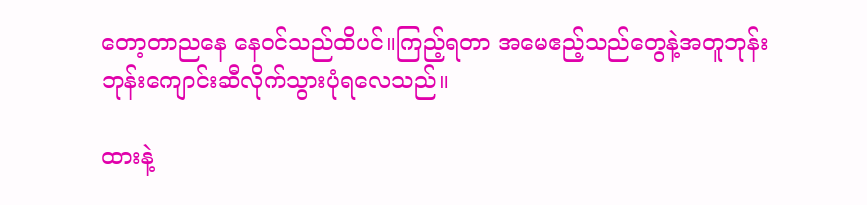တော့တာညနေ နေဝင်သည်ထိပင်။ကြည့်ရတာ အမေဧည့်သည်တွေနဲ့အတူဘုန်းဘုန်းကျောင်းဆီလိုက်သွားပုံရလေသည်။

ထားနဲ့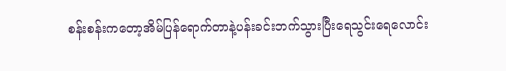စန်းစန်းကတော့အိမ်ပြန်ရောက်တာနဲ့ပန်းခင်းဘက်သွားပြီးရေသွင်းရေလောင်း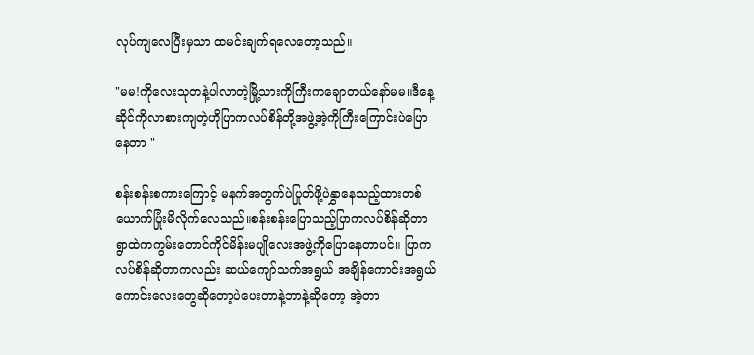လုပ်ကျလေပြီးမှသာ ထမင်းချက်ရလေတော့သည်။

"မမ!ကိုလေးသုတနဲ့ပါလာတဲ့မြို့သားကိုကြီးကချောတယ်နော်မမ။ဒီနေ့ဆိုင်ကိုလာစားကျတဲ့ဟိုပြာကလပ်စိန်တို့အဖွဲ့အဲ့ကိုကြီးကြောင်းပဲပြောနေတာ "

စန်းစန်းစကားကြောင့် မနက်အတွက်ပဲပြုတ်ဖို့ပဲနွှာနေသည့်ထားတစ်ယောက်ပြုံးမိလိုက်လေသည်။စန်းစန်းပြောသည့်ပြာကလပ်စိန်ဆိုတာ ရွာထဲကကွမ်းတောင်ကိုင်မိန်းမပျိုလေးအဖွဲ့ကိုပြောနေတာပင်။ ပြာကလပ်စိန်ဆိုတာကလည်း ဆယ်ကျော်သက်အရွယ် အချိန်ကောင်းအရွယ်ကောင်းလေးတွေဆိုတော့ပဲပေးတာနဲ့ဘာနဲ့ဆိုတော့ အဲ့တာ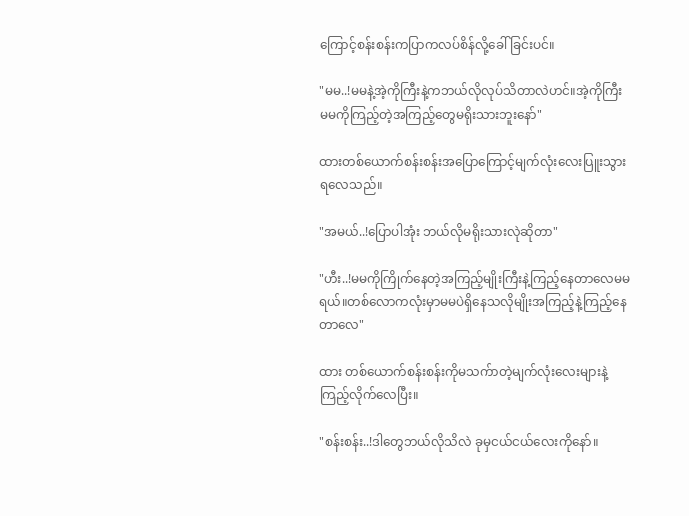ကြောင့်စန်းစန်းကပြာကလပ်စိန်လို့ခေါ်ခြင်းပင်။

"မမ..!မမနဲ့အဲ့ကိုကြီးနဲ့ကဘယ်လိုလုပ်သိတာလဲဟင်။အဲ့ကိုကြီး မမကိုကြည့်တဲ့အကြည့်တွေမရိုးသားဘူးနော်"

ထားတစ်ယောက်စန်းစန်းအပြောကြောင့်မျက်လုံးလေးပြူးသွားရလေသည်။

"အမယ်..!ပြောပါအုံး ဘယ်လိုမရိုးသားလုဲဆိုတာ"

"ဟီး..!မမကိုကြိုက်နေတဲ့အကြည့်မျိုးကြီးနဲ့ကြည့်နေတာလေမမရယ်။တစ်လောကလုံးမှာမမပဲရှိနေသလိုမျိုးအကြည့်နဲ့ကြည့်နေတာလေ"

ထား တစ်ယောက်စန်းစန်းကိုမသက်ာတဲ့မျက်လုံးလေးများနဲ့ကြည့်လိုက်လေပြီး။

"စန်းစန်း..!ဒါတွေဘယ်လိုသိလဲ ခုမှငယ်ငယ်လေးကိုနော်။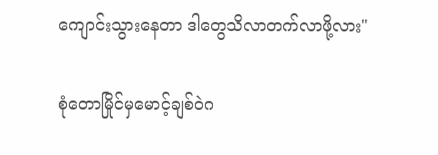ကျောင်းသွားနေတာ ဒါတွေသိလာတက်လာဖို့လား"

စုံတောမြိုင်မှမောင့်ချစ်ဝဲဂ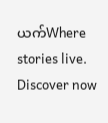ယက်Where stories live. Discover now